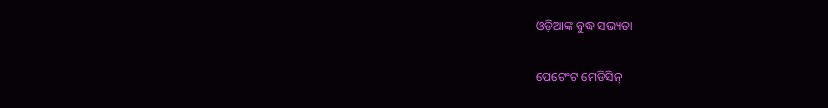ଓଡ଼ିଆଙ୍କ ବୁଦ୍ଧ ସଭ୍ୟତା

ପେଟେଂଟ ମେଡିସିନ୍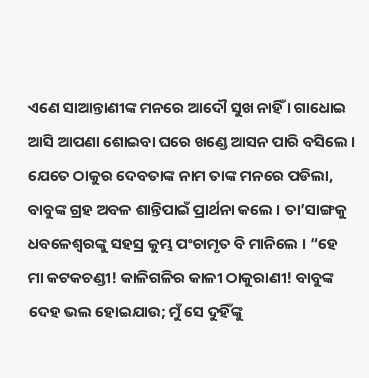ଏଣେ ସାଆନ୍ତାଣୀଙ୍କ ମନରେ ଆଦୌ ସୁଖ ନାହିଁ । ଗାଧୋଇ ଆସି ଆପଣା ଶୋଇବା ଘରେ ଖଣ୍ଡେ ଆସନ ପାରି ବସିଲେ । ଯେତେ ଠାକୁର ଦେବତାଙ୍କ ନାମ ତାଙ୍କ ମନରେ ପଡିଲା, ବାବୁଙ୍କ ଗ୍ରହ ଅବଳ ଶାନ୍ତିପାଇଁ ପ୍ରାର୍ଥନା କଲେ । ତା’ସାଙ୍ଗକୁ ଧବଳେଶ୍ୱରଙ୍କୁ ସହସ୍ର କୁମ୍ଭ ପଂଚାମୃତ ବି ମାନିଲେ । “ହେ ମା କଟକଚଣ୍ଡୀ! କାଳିଗଳିର କାଳୀ ଠାକୁରାଣୀ! ବାବୁଙ୍କ ଦେହ ଭଲ ହୋଇଯାଉ; ମୁଁ ସେ ଦୁହିଁଙ୍କୁ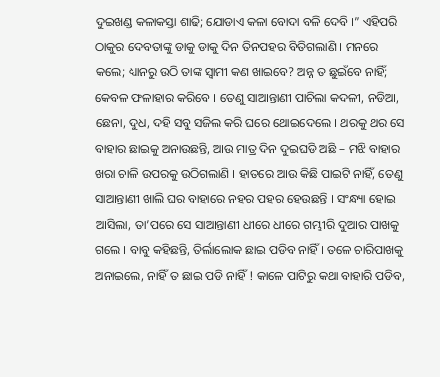ଦୁଇଖଣ୍ଡ କଳାକସ୍ତା ଶାଢି; ଯୋଡାଏ କଳା ବୋଦା ବଳି ଦେବି ।” ଏହିପରି ଠାକୁର ଦେବତାଙ୍କୁ ଡାକୁ ଡାକୁ ଦିନ ତିନପହର ବିତିଗଲାଣି । ମନରେ କଲେ; ଧ୍ୟାନରୁ ଉଠି ତାଙ୍କ ସ୍ୱାମୀ କଣ ଖାଇବେ? ଅନ୍ନ ତ ଛୁଇଁବେ ନାହିଁ; କେବଳ ଫଳାହାର କରିବେ । ତେଣୁ ସାଆନ୍ତାଣୀ ପାଚିଲା କଦଳୀ, ନଡିଆ, ଛେନା, ଦୁଧ, ଦହି ସବୁ ସଜିଲ କରି ଘରେ ଥୋଇଦେଲେ । ଥରକୁ ଥର ସେ ବାହାର ଛାଇକୁ ଅନାଉଛନ୍ତି, ଆଉ ମାତ୍ର ଦିନ ଦୁଇଘଡି ଅଛି – ମଝି ବାହାର ଖରା ଚାଳି ଉପରକୁ ଉଠିଗଲାଣି । ହାତରେ ଆଉ କିଛି ପାଇଟି ନାହିଁ, ତେଣୁ ସାଆନ୍ତାଣୀ ଖାଲି ଘର ବାହାରେ ନହର ପହର ହେଉଛନ୍ତି । ସଂନ୍ଧ୍ୟା ହୋଇ ଆସିଲା, ତା’ପରେ ସେ ସାଆନ୍ତାଣୀ ଧୀରେ ଧୀରେ ଗମ୍ଭୀରି ଦୁଆର ପାଖକୁ ଗଲେ । ବାବୁ କହିଛନ୍ତି, ତିର୍ଲାଲୋକ ଛାଇ ପଡିବ ନାହିଁ । ତଳେ ଚାରିପାଖକୁ ଅନାଇଲେ, ନାହିଁ ତ ଛାଇ ପଡି ନାହିଁ ! କାଳେ ପାଟିରୁ କଥା ବାହାରି ପଡିବ,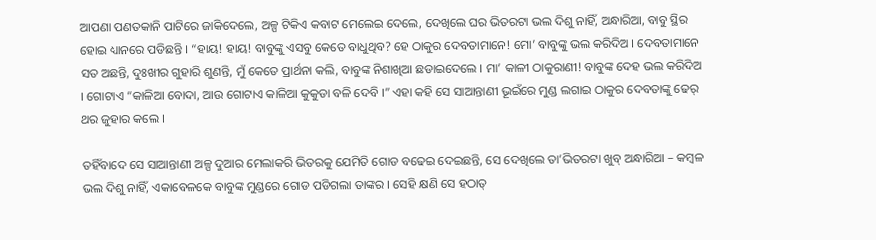ଆପଣା ପଣତକାନି ପାଟିରେ ଜାକିଦେଲେ, ଅଳ୍ପ ଟିକିଏ କବାଟ ମେଲେଇ ଦେଲେ, ଦେଖିଲେ ଘର ଭିତରଟା ଭଲ ଦିଶୁ ନାହିଁ, ଅନ୍ଧାରିଆ, ବାବୁ ସ୍ଥିର ହୋଇ ଧ୍ୟାନରେ ପଡିଛନ୍ତି । “ହାୟ! ହାୟ! ବାବୁଙ୍କୁ ଏସବୁ କେତେ ବାଧୁଥିବ? ହେ ଠାକୁର ଦେବତାମାନେ! ମୋ’ ବାବୁଙ୍କୁ ଭଲ କରିଦିଅ । ଦେବତାମାନେ ସତ ଅଛନ୍ତି, ଦୁଃଖୀର ଗୁହାରି ଶୁଣନ୍ତି, ମୁଁ କେତେ ପ୍ରାର୍ଥନା କଲି, ବାବୁଙ୍କ ନିଶାଖିଆ ଛଡାଇଦେଲେ । ମା’ କାଳୀ ଠାକୁରାଣୀ! ବାବୁଙ୍କ ଦେହ ଭଲ କରିଦିଅ । ଗୋଟାଏ “କାଳିଆ ବୋଦା, ଆଉ ଗୋଟାଏ କାଳିଆ କୁକୁଡା ବଳି ଦେବି ।” ଏହା କହି ସେ ସାଆନ୍ତାଣୀ ଭୂଇଁରେ ମୁଣ୍ଡ ଲଗାଇ ଠାକୁର ଦେବତାଙ୍କୁ ଢେର୍ ଥର ଜୁହାର କଲେ ।

ତହିଁବାଦେ ସେ ସାଆନ୍ତାଣୀ ଅଳ୍ପ ଦୁଆର ମେଲାକରି ଭିତରକୁ ଯେମିତି ଗୋଡ ବଢେଇ ଦେଇଛନ୍ତି, ସେ ଦେଖିଲେ ତା’ଭିତରଟା ଖୁବ୍ ଅନ୍ଧାରିଆ – କମ୍ବଳ ଭଲ ଦିଶୁ ନାହିଁ, ଏକାବେଳକେ ବାବୁଙ୍କ ମୁଣ୍ଡରେ ଗୋଡ ପଡିଗଲା ତାଙ୍କର । ସେହି କ୍ଷଣି ସେ ହଠାତ୍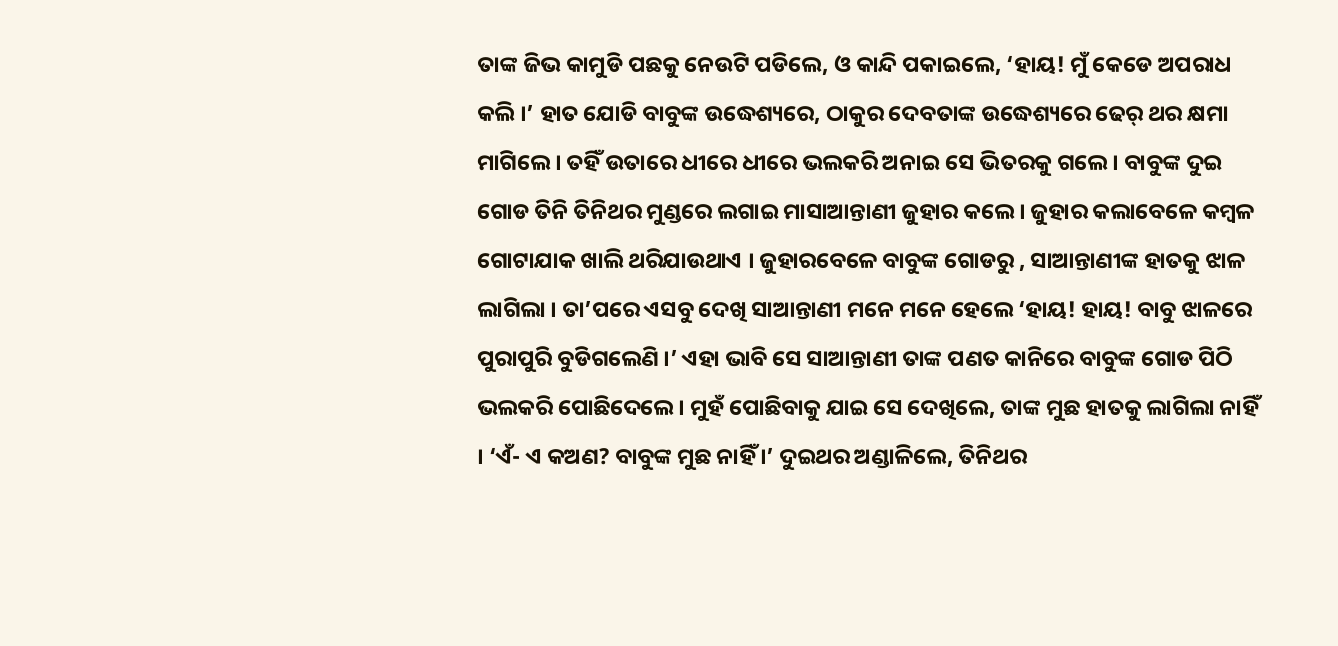ତାଙ୍କ ଜିଭ କାମୁଡି ପଛକୁ ନେଉଟି ପଡିଲେ, ଓ କାନ୍ଦି ପକାଇଲେ, ‘ହାୟ! ମୁଁ କେଡେ ଅପରାଧ କଲି ।’ ହାତ ଯୋଡି ବାବୁଙ୍କ ଉଦ୍ଧେଶ୍ୟରେ, ଠାକୁର ଦେବତାଙ୍କ ଉଦ୍ଧେଶ୍ୟରେ ଢେର୍ ଥର କ୍ଷମା ମାଗିଲେ । ତହିଁ ଉତାରେ ଧୀରେ ଧୀରେ ଭଲକରି ଅନାଇ ସେ ଭିତରକୁ ଗଲେ । ବାବୁଙ୍କ ଦୁଇ ଗୋଡ ତିନି ତିନିଥର ମୁଣ୍ଡରେ ଲଗାଇ ମାସାଆନ୍ତାଣୀ ଜୁହାର କଲେ । ଜୁହାର କଲାବେଳେ କମ୍ବଳ ଗୋଟାଯାକ ଖାଲି ଥରିଯାଉଥାଏ । ଜୁହାରବେଳେ ବାବୁଙ୍କ ଗୋଡରୁ , ସାଆନ୍ତାଣୀଙ୍କ ହାତକୁ ଝାଳ ଲାଗିଲା । ତା’ପରେ ଏସବୁ ଦେଖି ସାଆନ୍ତାଣୀ ମନେ ମନେ ହେଲେ ‘ହାୟ! ହାୟ! ବାବୁ ଝାଳରେ ପୁରାପୁରି ବୁଡିଗଲେଣି ।’ ଏହା ଭାବି ସେ ସାଆନ୍ତାଣୀ ତାଙ୍କ ପଣତ କାନିରେ ବାବୁଙ୍କ ଗୋଡ ପିଠି ଭଲକରି ପୋଛିଦେଲେ । ମୁହଁ ପୋଛିବାକୁ ଯାଇ ସେ ଦେଖିଲେ, ତାଙ୍କ ମୁଛ ହାତକୁ ଲାଗିଲା ନାହିଁ । ‘ଏଁ- ଏ କଅଣ? ବାବୁଙ୍କ ମୁଛ ନାହିଁ ।’ ଦୁଇଥର ଅଣ୍ଡାଳିଲେ, ତିନିଥର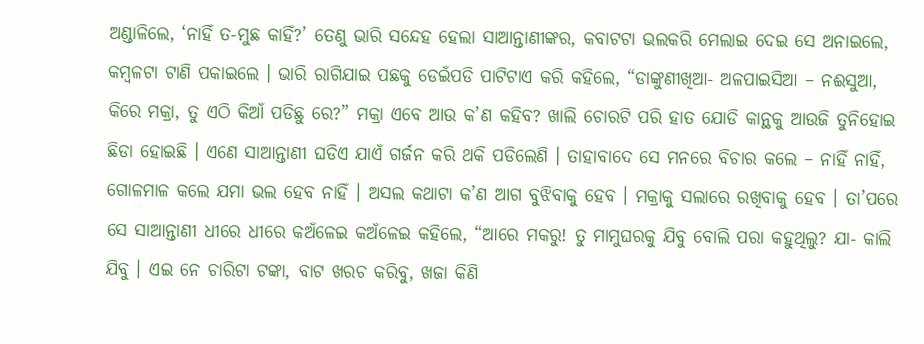ଅଣ୍ଡାଳିଲେ, ‘ନାହିଁ ତ-ମୁଛ କାହିଁ?’ ତେଣୁ ଭାରି ସନ୍ଦେହ ହେଲା ସାଆନ୍ତାଣୀଙ୍କର, କବାଟଟା ଭଲକରି ମେଲାଇ ଦେଇ ସେ ଅନାଇଲେ, କମ୍ବଳଟା ଟାଣି ପକାଇଲେ । ଭାରି ରାଗିଯାଇ ପଛକୁ ଡେଇଁପଡି ପାଟିଟାଏ କରି କହିଲେ, “ଡାଙ୍କୁଣୀଖିଆ- ଅଳପାଇସିଆ – ନଈସୁଆ, କିରେ ମକ୍ରା, ତୁ ଏଠି କିଆଁ ପଡିଛୁ ରେ?” ମକ୍ରା ଏବେ ଆଉ କ’ଣ କହିବ? ଖାଲି ଚୋରଟି ପରି ହାତ ଯୋଡି କାନ୍ଥକୁ ଆଉଜି ତୁନିହୋଇ ଛିଡା ହୋଇଛି । ଏଣେ ସାଆନ୍ତାଣୀ ଘଡିଏ ଯାଏଁ ଗର୍ଜନ କରି ଥକି ପଡିଲେଣି । ତାହାବାଦେ ସେ ମନରେ ବିଚାର କଲେ – ନାହିଁ ନାହିଁ, ଗୋଳମାଳ କଲେ ଯମା ଭଲ ହେବ ନାହିଁ । ଅସଲ କଥାଟା କ’ଣ ଆଗ ବୁଝିବାକୁ ହେବ । ମକ୍ରାକୁ ସଲାରେ ରଖିବାକୁ ହେବ । ତା’ପରେ ସେ ସାଆନ୍ତାଣୀ ଧୀରେ ଧୀରେ କଅଁଳେଇ କଅଁଳେଇ କହିଲେ, “ଆରେ ମକରୁ! ତୁ ମାମୁଘରକୁ ଯିବୁ ବୋଲି ପରା କହୁଥିଲୁ? ଯା- କାଲି ଯିବୁ । ଏଇ ନେ ଚାରିଟା ଟଙ୍କା, ବାଟ ଖରଚ କରିବୁ, ଖଜା କିଣି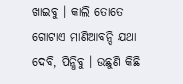ଖାଇବୁ । କାଲି ତୋତେ ଗୋଟାଏ ମାଣିଆବନ୍ଦି ଯଥା ଦେବି, ପିନ୍ଧିବୁ । ଉଛୁଣି କିଛି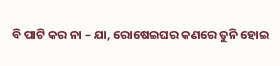ବି ପାଟି କର ନା – ଯା, ରୋଷେଇଘର କଣରେ ତୁନି ହୋଇ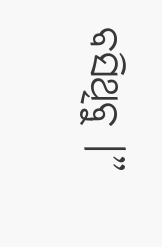ବସିଥିବୁ ।”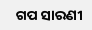ଗପ ସାରଣୀ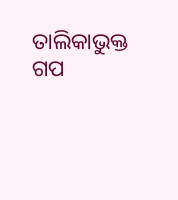ତାଲିକାଭୁକ୍ତ ଗପ